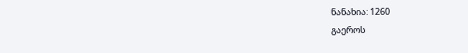ნანახია: 1260
გაეროს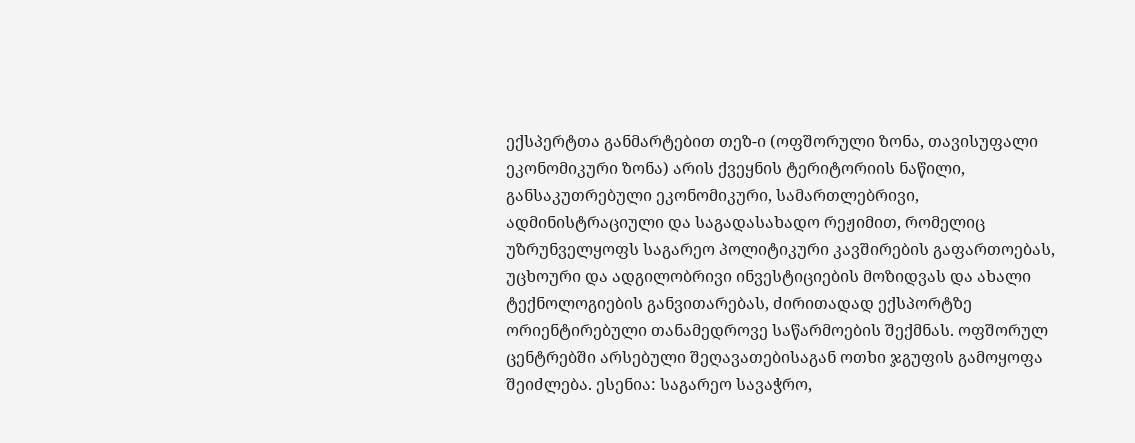ექსპერტთა განმარტებით თეზ-ი (ოფშორული ზონა, თავისუფალი ეკონომიკური ზონა) არის ქვეყნის ტერიტორიის ნაწილი, განსაკუთრებული ეკონომიკური, სამართლებრივი, ადმინისტრაციული და საგადასახადო რეჟიმით, რომელიც უზრუნველყოფს საგარეო პოლიტიკური კავშირების გაფართოებას, უცხოური და ადგილობრივი ინვესტიციების მოზიდვას და ახალი ტექნოლოგიების განვითარებას, ძირითადად ექსპორტზე ორიენტირებული თანამედროვე საწარმოების შექმნას. ოფშორულ ცენტრებში არსებული შეღავათებისაგან ოთხი ჯგუფის გამოყოფა შეიძლება. ესენია: საგარეო სავაჭრო,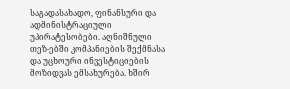საგადასახადო, ფინანსური და ადმინისტრაციული უპირატესობები. აღნიშნული თეზ-ებში კომპანიების შექმნასა და უცხოური ინვესტიციების მოზიდვას ემსახურება. ხშირ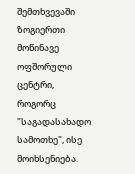შემთხვევაში ზოგიერთი მოწინავე ოფშორული ცენტრი, როგორც "საგადასახადო სამოთხე", ისე მოიხსენიება.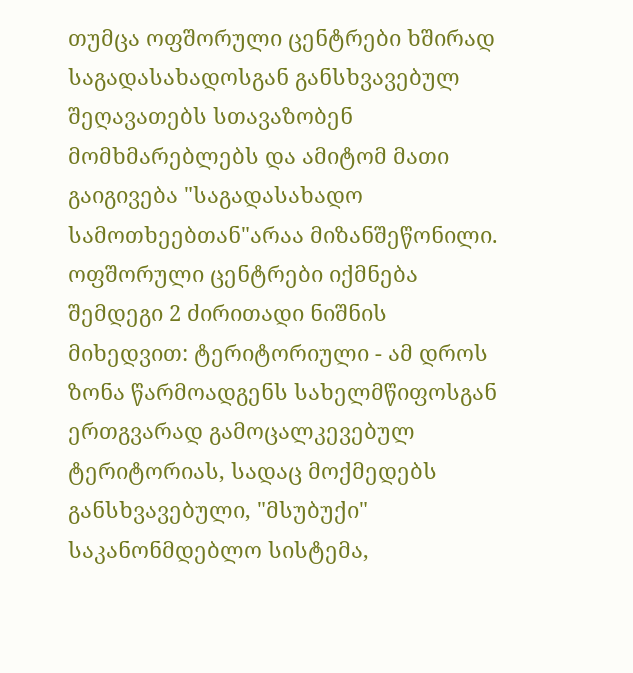თუმცა ოფშორული ცენტრები ხშირად საგადასახადოსგან განსხვავებულ შეღავათებს სთავაზობენ მომხმარებლებს და ამიტომ მათი გაიგივება "საგადასახადო სამოთხეებთან"არაა მიზანშეწონილი. ოფშორული ცენტრები იქმნება შემდეგი 2 ძირითადი ნიშნის მიხედვით: ტერიტორიული - ამ დროს ზონა წარმოადგენს სახელმწიფოსგან ერთგვარად გამოცალკევებულ ტერიტორიას, სადაც მოქმედებს განსხვავებული, "მსუბუქი" საკანონმდებლო სისტემა,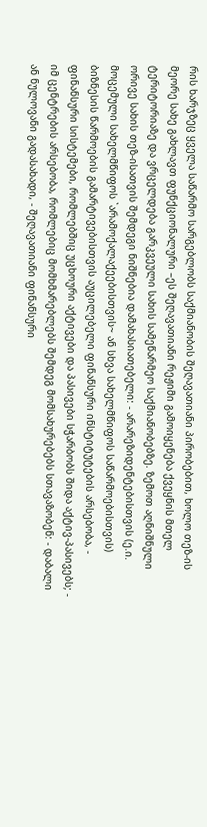რის ხარჯზეც ყველა საწარმო სარგებლობს საქმიანობის შეღავათიანი პირობებით, ხოლო თეზ-ის მეორე სახე გახლავთ ფუნქციონალური –ეს შეღავათიანი რეჟიმი გამოიყენება ქვეყნის მთელ ტერიტორიაზე და ვრცელდება გარკვეული სახის სამეწარმეო საქმიანობებზე. ზემოთ აღნიშნული ორივე სახის თეზ-ისათვის შემდეგი ნიშნებია დამახასიათებელი: - არარეზიდენტებისთვის (ე.ი. მოცემული სახელმწიფოს `არამოქალაქეებისთვის~ ან სხვა სახელმწიფოს საწარმოებისთვის) ბიზნესის წარმოების გამარტივებისთვის აუცილებელი ფინანსური ინსტიტუტების არსებობა, - ფინანსური სისტემები, რომლებშიც უცხოური აქტივები და პასივები სჭარბობს შიდა აქტივ-პასივებს; - იმ ცენტრების არსებობა, რომლებიც მომხმარებლებს შემდეგ მომსახურებებს სთავაზობენ: - დაბალი ან ნულოვანი გადასახადი, - შეღავათიანი ფინანსური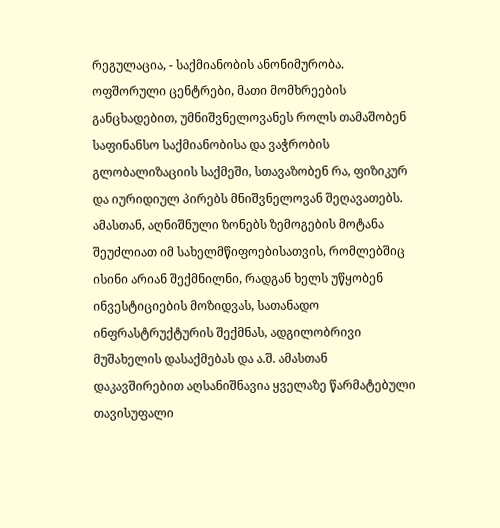რეგულაცია, - საქმიანობის ანონიმურობა. ოფშორული ცენტრები, მათი მომხრეების განცხადებით, უმნიშვნელოვანეს როლს თამაშობენ საფინანსო საქმიანობისა და ვაჭრობის გლობალიზაციის საქმეში, სთავაზობენ რა, ფიზიკურ და იურიდიულ პირებს მნიშვნელოვან შეღავათებს. ამასთან, აღნიშნული ზონებს ზემოგების მოტანა შეუძლიათ იმ სახელმწიფოებისათვის, რომლებშიც ისინი არიან შექმნილნი, რადგან ხელს უწყობენ ინვესტიციების მოზიდვას, სათანადო ინფრასტრუქტურის შექმნას, ადგილობრივი მუშახელის დასაქმებას და ა.შ. ამასთან დაკავშირებით აღსანიშნავია ყველაზე წარმატებული თავისუფალი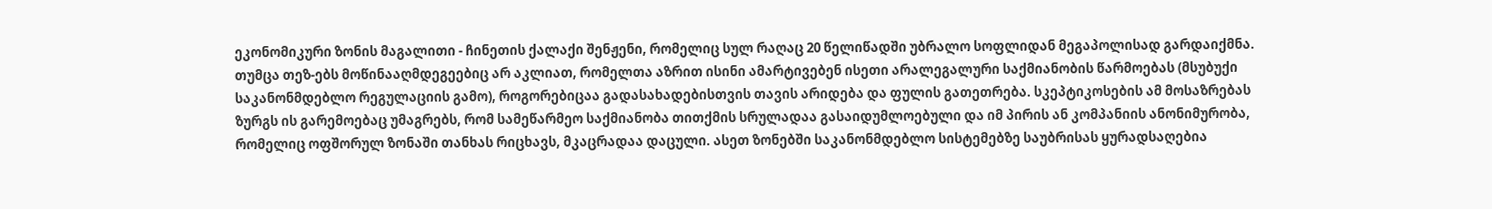ეკონომიკური ზონის მაგალითი - ჩინეთის ქალაქი შენჟენი, რომელიც სულ რაღაც 20 წელიწადში უბრალო სოფლიდან მეგაპოლისად გარდაიქმნა. თუმცა თეზ-ებს მოწინააღმდეგეებიც არ აკლიათ, რომელთა აზრით ისინი ამარტივებენ ისეთი არალეგალური საქმიანობის წარმოებას (მსუბუქი საკანონმდებლო რეგულაციის გამო), როგორებიცაა გადასახადებისთვის თავის არიდება და ფულის გათეთრება. სკეპტიკოსების ამ მოსაზრებას ზურგს ის გარემოებაც უმაგრებს, რომ სამეწარმეო საქმიანობა თითქმის სრულადაა გასაიდუმლოებული და იმ პირის ან კომპანიის ანონიმურობა, რომელიც ოფშორულ ზონაში თანხას რიცხავს, მკაცრადაა დაცული. ასეთ ზონებში საკანონმდებლო სისტემებზე საუბრისას ყურადსაღებია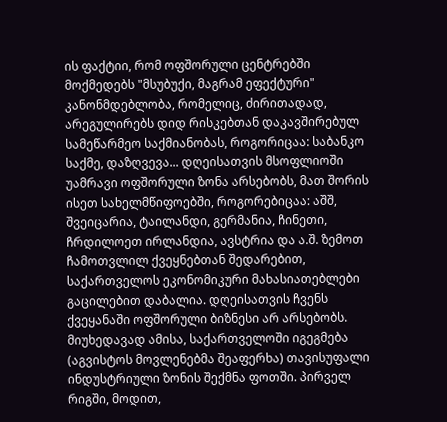ის ფაქტიი, რომ ოფშორული ცენტრებში მოქმედებს "მსუბუქი, მაგრამ ეფექტური" კანონმდებლობა, რომელიც, ძირითადად, არეგულირებს დიდ რისკებთან დაკავშირებულ სამეწარმეო საქმიანობას, როგორიცაა: საბანკო საქმე, დაზღვევა... დღეისათვის მსოფლიოში უამრავი ოფშორული ზონა არსებობს, მათ შორის ისეთ სახელმწიფოებში, როგორებიცაა: აშშ, შვეიცარია, ტაილანდი, გერმანია, ჩინეთი, ჩრდილოეთ ირლანდია, ავსტრია და ა.შ. ზემოთ ჩამოთვლილ ქვეყნებთან შედარებით, საქართველოს ეკონომიკური მახასიათებლები გაცილებით დაბალია. დღეისათვის ჩვენს ქვეყანაში ოფშორული ბიზნესი არ არსებობს. მიუხედავად ამისა, საქართველოში იგეგმება (აგვისტოს მოვლენებმა შეაფერხა) თავისუფალი ინდუსტრიული ზონის შექმნა ფოთში. პირველ რიგში, მოდით,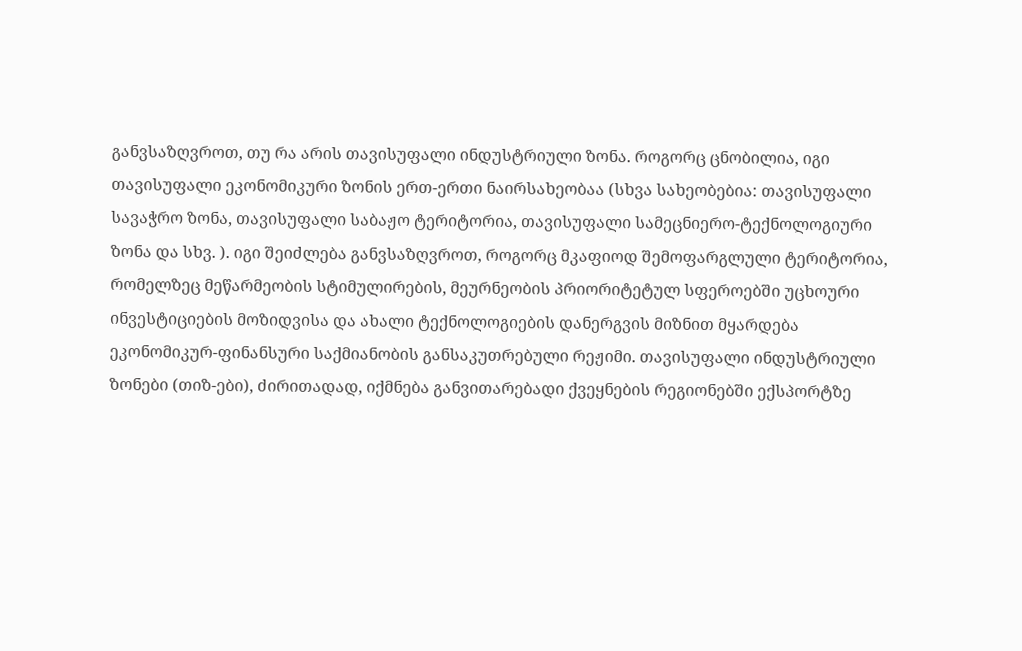განვსაზღვროთ, თუ რა არის თავისუფალი ინდუსტრიული ზონა. როგორც ცნობილია, იგი თავისუფალი ეკონომიკური ზონის ერთ-ერთი ნაირსახეობაა (სხვა სახეობებია: თავისუფალი სავაჭრო ზონა, თავისუფალი საბაჟო ტერიტორია, თავისუფალი სამეცნიერო-ტექნოლოგიური ზონა და სხვ. ). იგი შეიძლება განვსაზღვროთ, როგორც მკაფიოდ შემოფარგლული ტერიტორია, რომელზეც მეწარმეობის სტიმულირების, მეურნეობის პრიორიტეტულ სფეროებში უცხოური ინვესტიციების მოზიდვისა და ახალი ტექნოლოგიების დანერგვის მიზნით მყარდება ეკონომიკურ-ფინანსური საქმიანობის განსაკუთრებული რეჟიმი. თავისუფალი ინდუსტრიული ზონები (თიზ-ები), ძირითადად, იქმნება განვითარებადი ქვეყნების რეგიონებში ექსპორტზე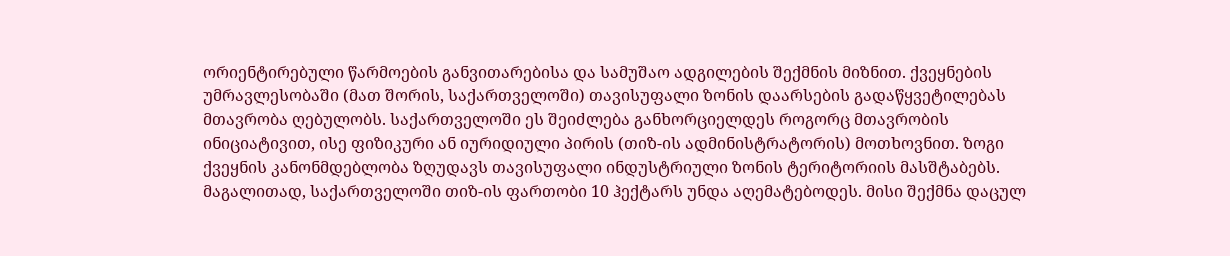ორიენტირებული წარმოების განვითარებისა და სამუშაო ადგილების შექმნის მიზნით. ქვეყნების უმრავლესობაში (მათ შორის, საქართველოში) თავისუფალი ზონის დაარსების გადაწყვეტილებას მთავრობა ღებულობს. საქართველოში ეს შეიძლება განხორციელდეს როგორც მთავრობის ინიციატივით, ისე ფიზიკური ან იურიდიული პირის (თიზ-ის ადმინისტრატორის) მოთხოვნით. ზოგი ქვეყნის კანონმდებლობა ზღუდავს თავისუფალი ინდუსტრიული ზონის ტერიტორიის მასშტაბებს. მაგალითად, საქართველოში თიზ-ის ფართობი 10 ჰექტარს უნდა აღემატებოდეს. მისი შექმნა დაცულ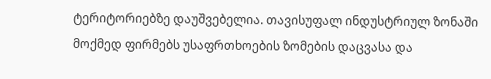ტერიტორიებზე დაუშვებელია. თავისუფალ ინდუსტრიულ ზონაში მოქმედ ფირმებს უსაფრთხოების ზომების დაცვასა და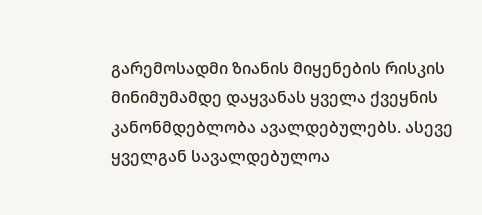გარემოსადმი ზიანის მიყენების რისკის მინიმუმამდე დაყვანას ყველა ქვეყნის კანონმდებლობა ავალდებულებს. ასევე ყველგან სავალდებულოა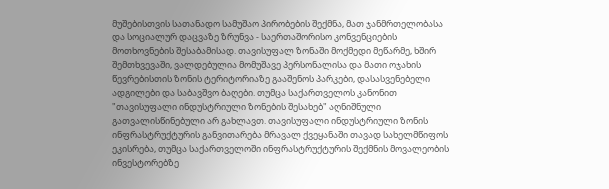მუშებისთვის სათანადო სამუშაო პირობების შექმნა, მათ ჯანმრთელობასა და სოციალურ დაცვაზე ზრუნვა - საერთაშორისო კონვენციების მოთხოვნების შესაბამისად. თავისუფალ ზონაში მოქმედი მეწარმე, ხშირ შემთხვევაში, ვალდებულია მომუშავე პერსონალისა და მათი ოჯახის წევრებისთის ზონის ტერიტორიაზე გააშენოს პარკები, დასასვენებელი ადგილები და საბავშვო ბაღები. თუმცა საქართველოს კანონით "თავისუფალი ინდუსტრიული ზონების შესახებ" აღნიშნული გათვალისწინებული არ გახლავთ. თავისუფალი ინდუსტრიული ზონის ინფრასტრუქტურის განვითარება მრავალ ქვეყანაში თავად სახელმწიფოს ეკისრება, თუმცა საქართველოში ინფრასტრუქტურის შექმნის მოვალეობის ინვესტორებზე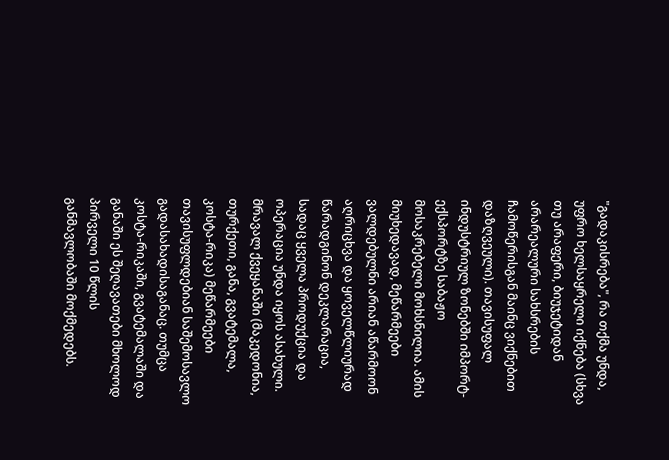"გადაკისრება", რა თქმა უნდა, უფრო ხელსაყრელი იქნება (სხვა თუ არაფერი, ბიუჯეტიდან არარეალური სახსრების ჩამოწერისგან მაინც ვიქნებით დაზღვეული). თავისუფალ ინდუსტრიულ ზონებში იმპორტ-ექსპორტზე საბაჟო მოსაკრებელი მოხსნილია. ამის მიუხედავად, მეწარმეები ვალდებულნი არიან აწარმოონ აღრიცხვა და ყოველწლიურად წარადგინონ დეკლარაცია, სადაც ყველა პროდუქცია და ოპერაცია უნდა იყოს ასახული. მრავალ ქვეყანაში (მაკედონია, თურქეთი, განა, გვატემალა, კოსტა-რიკა) მეწარმეები თავისუფლდებიან საშემოსავლო გადასახადისაგანაც. თუმცა კოსტა-რიკაში, გვატემალაში და განაში ეს შეღავათები მხოლოდ პირველი 10 წლის განმავლობაში მოქმედებს.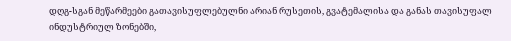დღგ-სგან მეწარმეები გათავისუფლებულნი არიან რუსეთის, გვატემალისა და განას თავისუფალ ინდუსტრიულ ზონებში,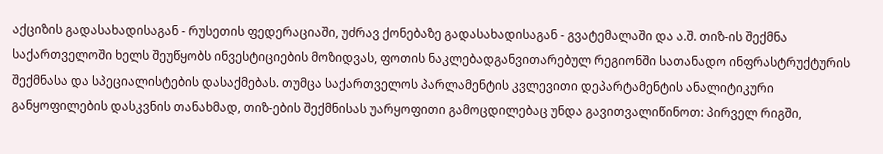აქციზის გადასახადისაგან - რუსეთის ფედერაციაში, უძრავ ქონებაზე გადასახადისაგან - გვატემალაში და ა.შ. თიზ-ის შექმნა საქართველოში ხელს შეუწყობს ინვესტიციების მოზიდვას, ფოთის ნაკლებადგანვითარებულ რეგიონში სათანადო ინფრასტრუქტურის შექმნასა და სპეციალისტების დასაქმებას. თუმცა საქართველოს პარლამენტის კვლევითი დეპარტამენტის ანალიტიკური განყოფილების დასკვნის თანახმად, თიზ-ების შექმნისას უარყოფითი გამოცდილებაც უნდა გავითვალიწინოთ: პირველ რიგში,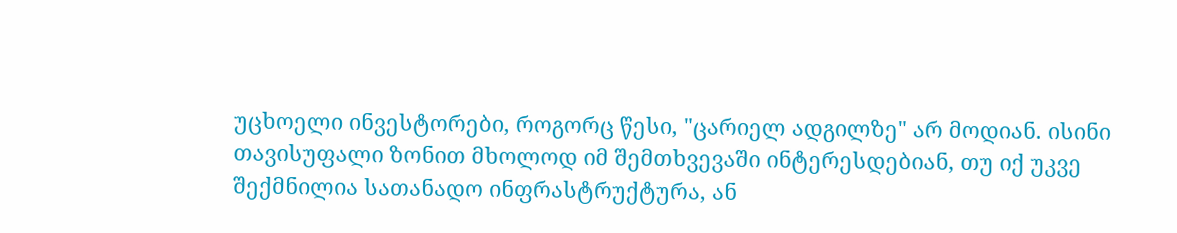უცხოელი ინვესტორები, როგორც წესი, "ცარიელ ადგილზე" არ მოდიან. ისინი თავისუფალი ზონით მხოლოდ იმ შემთხვევაში ინტერესდებიან, თუ იქ უკვე შექმნილია სათანადო ინფრასტრუქტურა, ან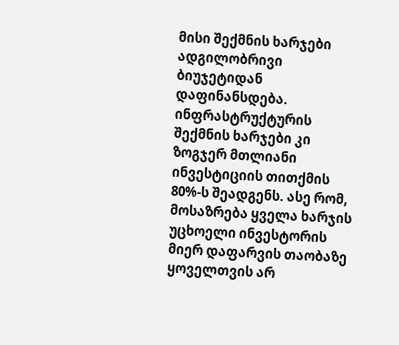მისი შექმნის ხარჯები ადგილობრივი ბიუჯეტიდან დაფინანსდება. ინფრასტრუქტურის შექმნის ხარჯები კი ზოგჯერ მთლიანი ინვესტიციის თითქმის 80%-ს შეადგენს. ასე რომ, მოსაზრება ყველა ხარჯის უცხოელი ინვესტორის მიერ დაფარვის თაობაზე ყოველთვის არ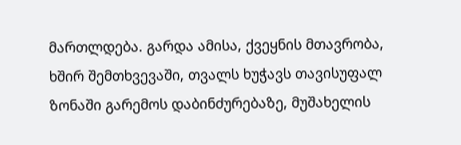მართლდება. გარდა ამისა, ქვეყნის მთავრობა, ხშირ შემთხვევაში, თვალს ხუჭავს თავისუფალ ზონაში გარემოს დაბინძურებაზე, მუშახელის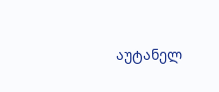აუტანელ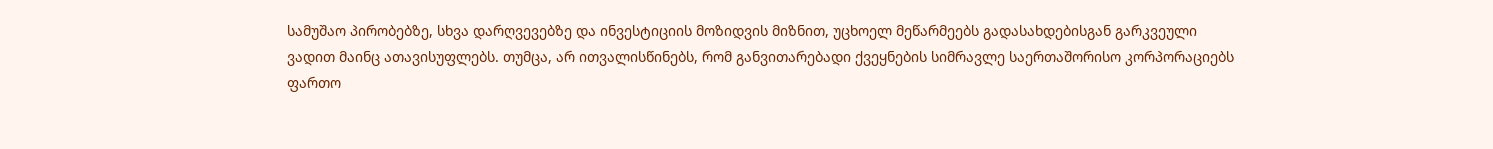სამუშაო პირობებზე, სხვა დარღვევებზე და ინვესტიციის მოზიდვის მიზნით, უცხოელ მეწარმეებს გადასახდებისგან გარკვეული ვადით მაინც ათავისუფლებს. თუმცა, არ ითვალისწინებს, რომ განვითარებადი ქვეყნების სიმრავლე საერთაშორისო კორპორაციებს ფართო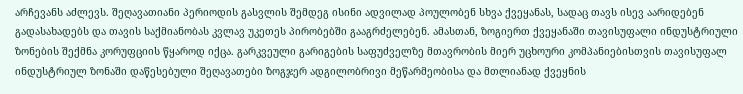არჩევანს აძლევს. შეღავათიანი პერიოდის გასვლის შემდეგ ისინი ადვილად პოულობენ სხვა ქვეყანას, სადაც თავს ისევ აარიდებენ გადასახადებს და თავის საქმიანობას კვლავ უკეთეს პირობებში გააგრძელებენ. ამასთან, ზოგიერთ ქვეყანაში თავისუფალი ინდუსტრიული ზონების შექმნა კორუფციის წყაროდ იქცა. გარკვეული გარიგების საფუძველზე მთავრობის მიერ უცხოური კომპანიებისთვის თავისუფალ ინდუსტრიულ ზონაში დაწესებული შეღავათები ზოგჯერ ადგილობრივი მეწარმეობისა და მთლიანად ქვეყნის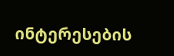ინტერესების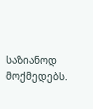საზიანოდ მოქმედებს.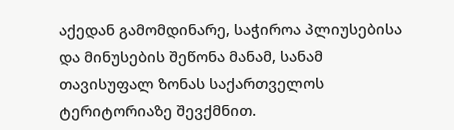აქედან გამომდინარე, საჭიროა პლიუსებისა და მინუსების შეწონა მანამ, სანამ თავისუფალ ზონას საქართველოს ტერიტორიაზე შევქმნით.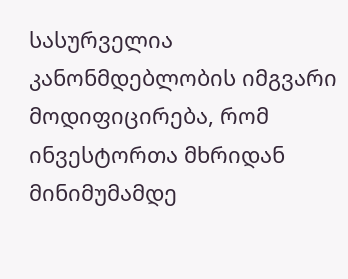სასურველია კანონმდებლობის იმგვარი მოდიფიცირება, რომ ინვესტორთა მხრიდან მინიმუმამდე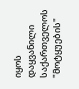იყოს დაყვანილი საქართველოს "მოტყუების"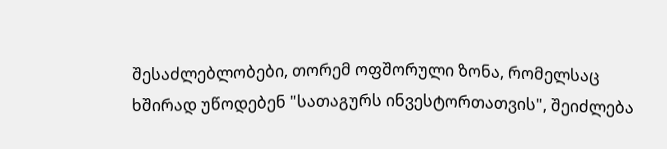შესაძლებლობები, თორემ ოფშორული ზონა, რომელსაც ხშირად უწოდებენ "სათაგურს ინვესტორთათვის", შეიძლება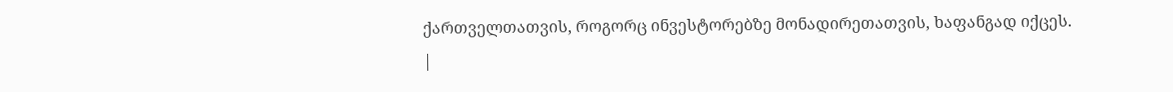ქართველთათვის, როგორც ინვესტორებზე მონადირეთათვის, ხაფანგად იქცეს.
|